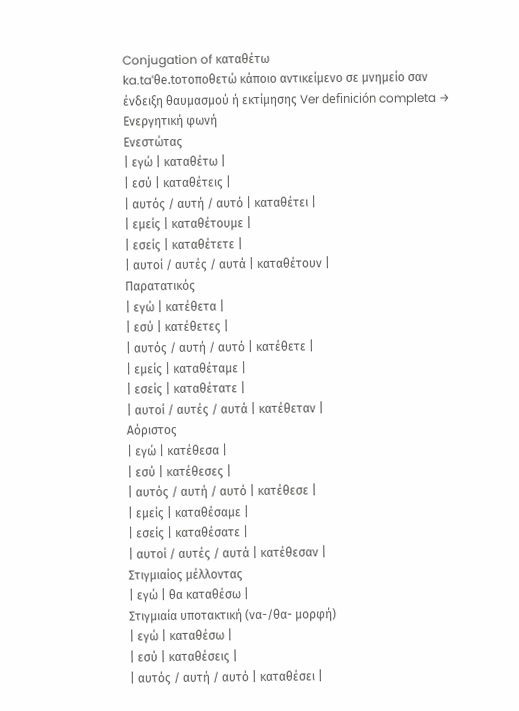Conjugation of καταθέτω
ka.taˈθe.toτοποθετώ κάποιο αντικείμενο σε μνημείο σαν ένδειξη θαυμασμού ή εκτίμησης Ver definición completa →
Ενεργητική φωνή
Ενεστώτας
| εγώ | καταθέτω |
| εσύ | καταθέτεις |
| αυτός / αυτή / αυτό | καταθέτει |
| εμείς | καταθέτουμε |
| εσείς | καταθέτετε |
| αυτοί / αυτές / αυτά | καταθέτουν |
Παρατατικός
| εγώ | κατέθετα |
| εσύ | κατέθετες |
| αυτός / αυτή / αυτό | κατέθετε |
| εμείς | καταθέταμε |
| εσείς | καταθέτατε |
| αυτοί / αυτές / αυτά | κατέθεταν |
Αόριστος
| εγώ | κατέθεσα |
| εσύ | κατέθεσες |
| αυτός / αυτή / αυτό | κατέθεσε |
| εμείς | καταθέσαμε |
| εσείς | καταθέσατε |
| αυτοί / αυτές / αυτά | κατέθεσαν |
Στιγμιαίος μέλλοντας
| εγώ | θα καταθέσω |
Στιγμιαία υποτακτική (να-/θα- μορφή)
| εγώ | καταθέσω |
| εσύ | καταθέσεις |
| αυτός / αυτή / αυτό | καταθέσει |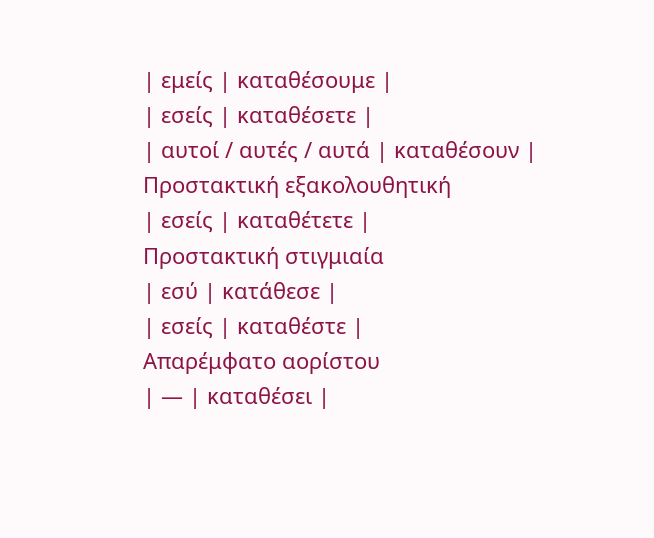| εμείς | καταθέσουμε |
| εσείς | καταθέσετε |
| αυτοί / αυτές / αυτά | καταθέσουν |
Προστακτική εξακολουθητική
| εσείς | καταθέτετε |
Προστακτική στιγμιαία
| εσύ | κατάθεσε |
| εσείς | καταθέστε |
Απαρέμφατο αορίστου
| — | καταθέσει |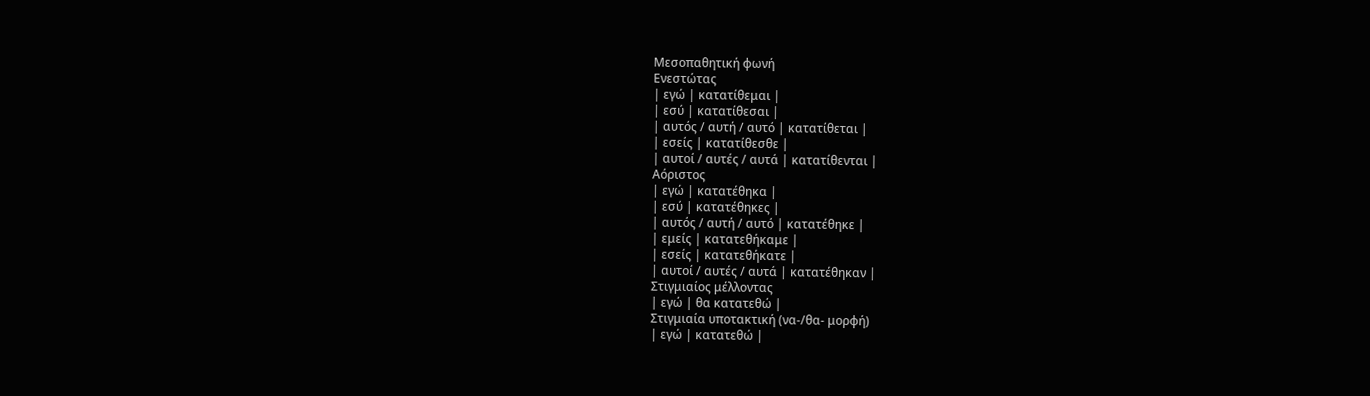Μεσοπαθητική φωνή
Ενεστώτας
| εγώ | κατατίθεμαι |
| εσύ | κατατίθεσαι |
| αυτός / αυτή / αυτό | κατατίθεται |
| εσείς | κατατίθεσθε |
| αυτοί / αυτές / αυτά | κατατίθενται |
Αόριστος
| εγώ | κατατέθηκα |
| εσύ | κατατέθηκες |
| αυτός / αυτή / αυτό | κατατέθηκε |
| εμείς | κατατεθήκαμε |
| εσείς | κατατεθήκατε |
| αυτοί / αυτές / αυτά | κατατέθηκαν |
Στιγμιαίος μέλλοντας
| εγώ | θα κατατεθώ |
Στιγμιαία υποτακτική (να-/θα- μορφή)
| εγώ | κατατεθώ |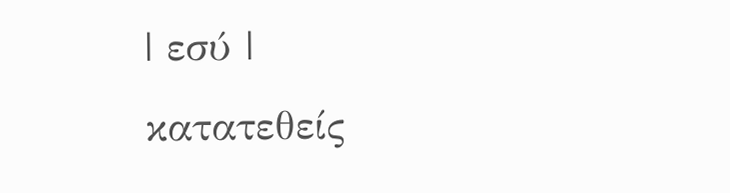| εσύ | κατατεθείς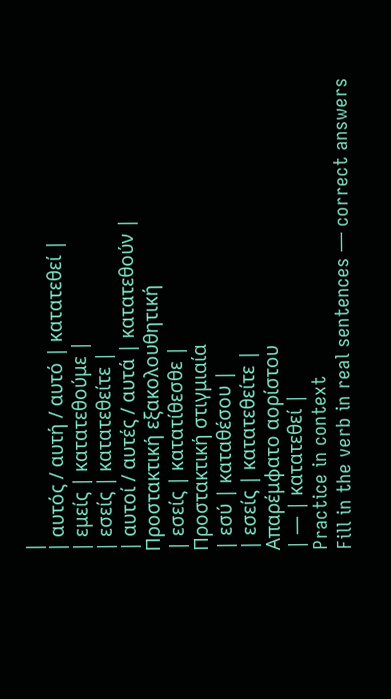|
| αυτός / αυτή / αυτό | κατατεθεί |
| εμείς | κατατεθούμε |
| εσείς | κατατεθείτε |
| αυτοί / αυτές / αυτά | κατατεθούν |
Προστακτική εξακολουθητική
| εσείς | κατατίθεσθε |
Προστακτική στιγμιαία
| εσύ | καταθέσου |
| εσείς | κατατεθείτε |
Απαρέμφατο αορίστου
| — | κατατεθεί |
Practice in context
Fill in the verb in real sentences — correct answers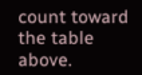count toward the table above.